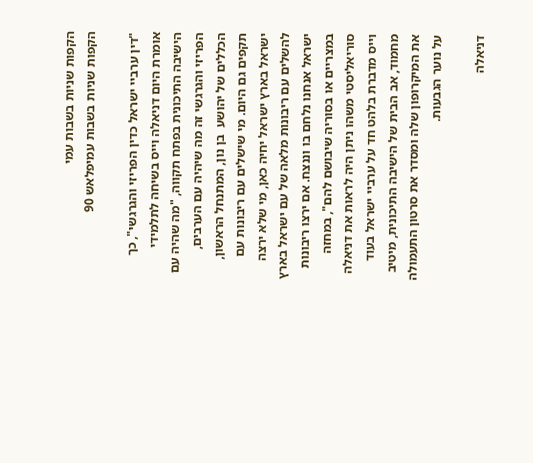הקפות שניות בשבות עמי
הקפות שניות בשבות עמיפלאש 90

"דין ערביי ישראל כדין הפריזי והגרגשי", כך אומרת היום דניאלה וייס בשיחה לתלמידי הישיבה התיכונית בפתח תקווה, "מה שהיה עם הפריזי והגרגשי זה מה שיהיה עם הערבים, הכללים של יהושע  בן נון, המתנחל הראשון, תקפים גם היום. מי שישלים עם ריבונות עם ישראל בארץ ישראל יחיה כאן, מי שלא ירצה להשלים עם ריבונות מלאה של עם ישראל בארץ ישראל אנחנו נלחם בו וננצח. אם ירצו ריבונות במצריים או בסוריה שיבושם להם", במחזה סוריאליסטי משהו ניתן היה לראות את דניאלה וייס מדברת בלהט חד על ערביי ישראל בעוד מחמוד, אב הבית של הישיבה התיכונית, מיטיב את המיקרופון שלה ומסדר את סרטון התעמולה על נוער הגבעות.

דניאלה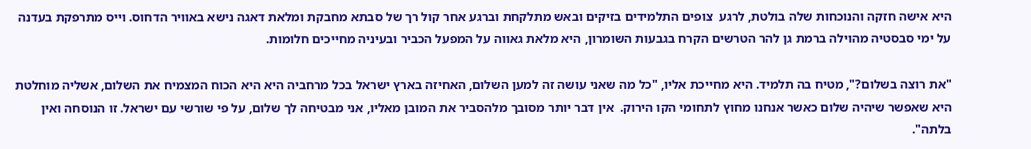היא אישה חזקה והנוכחות שלה בולטת, לרגע  צופים התלמידים בזיקים ובאש מתלקחת וברגע אחר קול רך של סבתא מחבקת ומלאת דאגה נישא באוויר הדחוס. וייס מתרפקת בעדנה על ימי סבסטיה מהוילה ברמת גן להר הטרשים הקרח בגבעות השומרון, היא מלאת גאווה על המפעל הכביר ובעיניה מחייכים חלומות.

"את רוצה בשלום?", מטיח בה תלמיד. היא מחייכת אליו, "כל מה שאני עושה זה למען השלום, האחיזה בארץ ישראל בכל מרחביה היא היא הכוח המצמיח את השלום, אשליה מוחלטת היא שאפשר שיהיה שלום כאשר אנחנו מחוץ לתחומי הקו הירוק.  אין דבר יותר מסובך מלהסביר את המובן מאליו, אני מבטיחה לך שלום, על פי שורשי עם ישראל. זו הנוסחה ואין בלתה".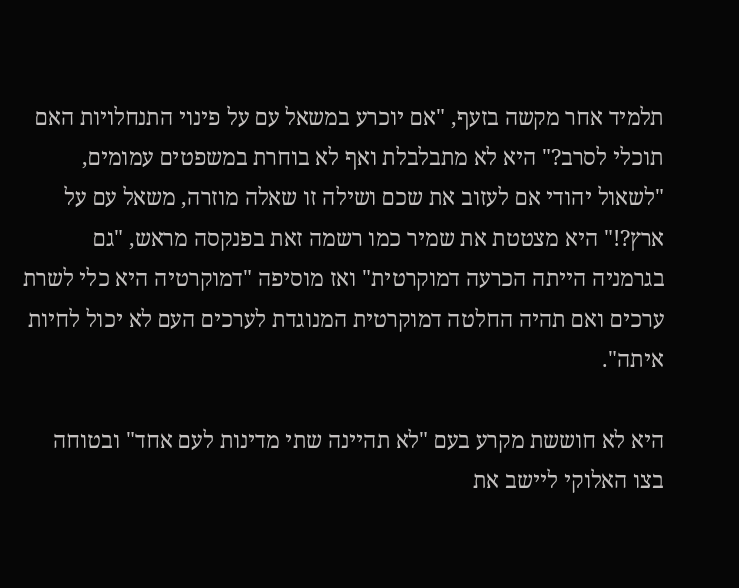תלמיד אחר מקשה בזעף, "אם יוכרע במשאל עם על פינוי התנחלויות האם תוכלי לסרב?" היא לא מתבלבלת ואף לא בוחרת במשפטים עמומים, "לשאול יהודי אם לעזוב את שכם ושילה זו שאלה מוזרה, משאל עם על ארץ?!" היא מצטטת את שמיר כמו רשמה זאת בפנקסה מראש, "גם בגרמניה הייתה הכרעה דמוקרטית" ואז מוסיפה "דמוקרטיה היא כלי לשרת ערכים ואם תהיה החלטה דמוקרטית המנוגדת לערכים העם לא יכול לחיות איתה".

היא לא חוששת מקרע בעם "לא תהיינה שתי מדינות לעם אחד" ובטוחה בצו האלוקי ליישב את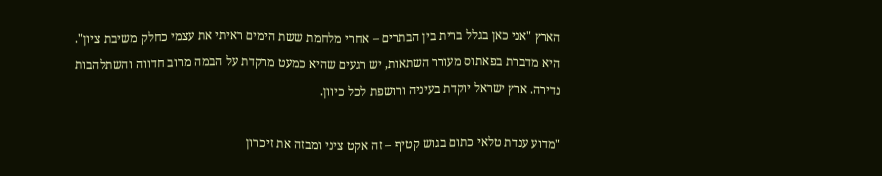הארץ "אני כאן בגלל ברית בין הבתרים – אחרי מלחמת ששת הימים ראיתי את עצמי כחלק משיבת ציון". היא מדברת בפאתוס מעורר השתאות, יש רגעים שהיא כמעט מרקדת על הבמה מרוב חדווה והשתלהבות נדירה. ארץ ישראל יוקדת בעיניה ורושפת לכל כיוון.

"מדוע ענדת טלאי כתום בגוש קטיף – זה אקט ציני ומבזה את זיכרון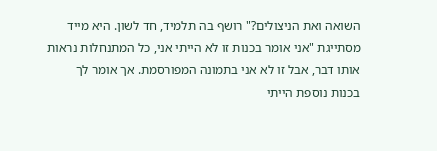השואה ואת הניצולים?" רושף בה תלמיד, חד לשון. היא מייד מסתייגת "אני אומר בכנות זו לא הייתי אני, כל המתנחלות נראות אותו דבר, אבל זו לא אני בתמונה המפורסמת. אך אומר לך בכנות נוספת הייתי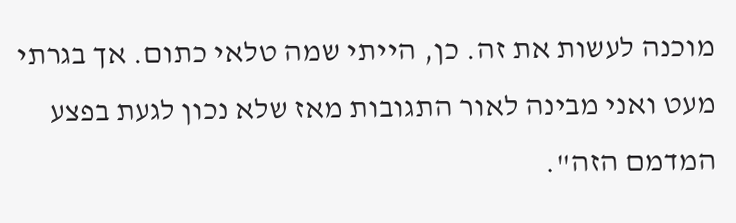מוכנה לעשות את זה. כן, הייתי שמה טלאי כתום. אך בגרתי מעט ואני מבינה לאור התגובות מאז שלא נכון לגעת בפצע המדמם הזה".